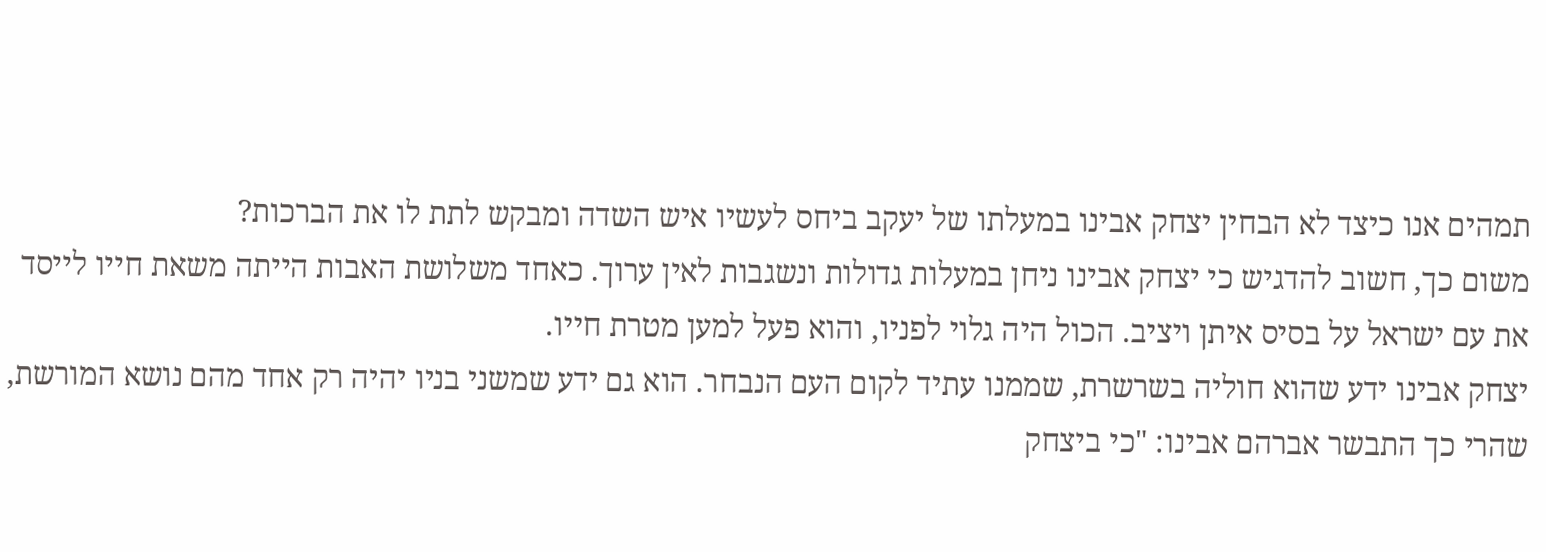תמהים אנו כיצד לא הבחין יצחק אבינו במעלתו של יעקב ביחס לעשיו איש השדה ומבקש לתת לו את הברכות?
משום כך, חשוב להדגיש כי יצחק אבינו ניחן במעלות גדולות ונשגבות לאין ערוך. כאחד משלושת האבות הייתה משאת חייו לייסד את עם ישראל על בסיס איתן ויציב. הכול היה גלוי לפניו, והוא פעל למען מטרת חייו.
יצחק אבינו ידע שהוא חוליה בשרשרת, שממנו עתיד לקום העם הנבחר. הוא גם ידע שמשני בניו יהיה רק אחד מהם נושא המורשת, שהרי כך התבשר אברהם אבינו: "כי ביצחק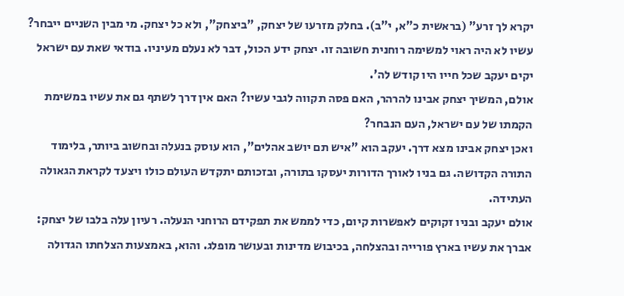יקרא לך זרע" (בראשית כ"א, י"ב). בחלק מזרעו של יצחק, "ביצחק", ולא כל יצחק. מי מבין השניים ייבחר? עשיו לא היה ראוי למשימה רוחנית חשובה זו. יצחק ידע הכול, דבר לא נעלם מעיניו. בודאי שאת עם ישראל יקים יעקב שכל חייו היו קודש לה'.
אולם, המשיך יצחק אבינו להרהר, האם פסה תקווה לגבי עשיו? האם אין דרך לשתף גם את עשיו במשימת הקמתו של עם ישראל, העם הנבחר?
ואכן יצחק אבינו מצא דרך. יעקב הוא "איש תם יושב אהלים", הוא עוסק בנעלה ובחשוב ביותר, בלימוד התורה הקדושה. גם בניו לאורך הדורות יעסקו בתורה, ובזכותם יתקדש העולם כולו ויצעד לקראת הגאולה העתידה.
אולם יעקב ובניו זקוקים לאפשרות קיום, כדי לממש את תפקידם הרוחני הנעלה. רעיון עלה בלבו של יצחק: אברך את עשיו בארץ פורייה ובהצלחה, בכיבוש מדינות ובעושר מופלג. והוא, באמצעות הצלחתו הגדולה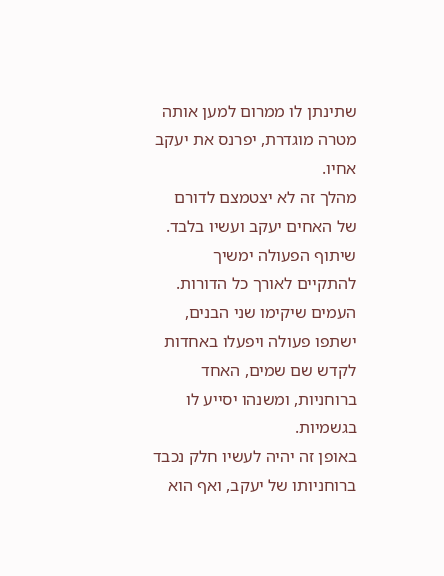שתינתן לו ממרום למען אותה מטרה מוגדרת, יפרנס את יעקב אחיו.
מהלך זה לא יצטמצם לדורם של האחים יעקב ועשיו בלבד. שיתוף הפעולה ימשיך להתקיים לאורך כל הדורות. העמים שיקימו שני הבנים, ישתפו פעולה ויפעלו באחדות לקדש שם שמים, האחד ברוחניות, ומשנהו יסייע לו בגשמיות.
באופן זה יהיה לעשיו חלק נכבד ברוחניותו של יעקב, ואף הוא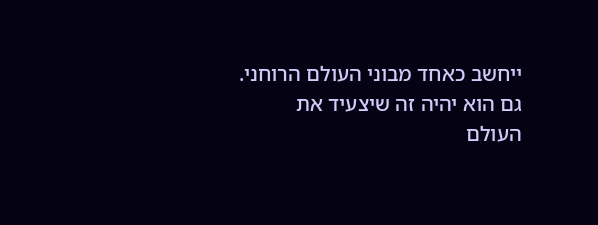ייחשב כאחד מבוני העולם הרוחני. גם הוא יהיה זה שיצעיד את העולם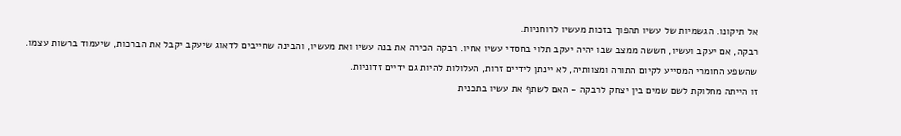אל תיקונו. הגשמיות של עשיו תהפוך בזכות מעשיו לרוחניות.
רבקה, אם יעקב ועשיו, חששה ממצב שבו יהיה יעקב תלוי בחסדי עשיו אחיו. רבקה הכירה את בנה עשיו ואת מעשיו, והבינה שחייבים לדאוג שיעקב יקבל את הברכות, שיעמוד ברשות עצמו. שהשפע החומרי המסייע לקיום התורה ומצוותיה, לא יינתן לידיים זרות, העלולות להיות גם ידיים זדוניות.
זו הייתה מחלוקת לשם שמים בין יצחק לרבקה - האם לשתף את עשיו בתכנית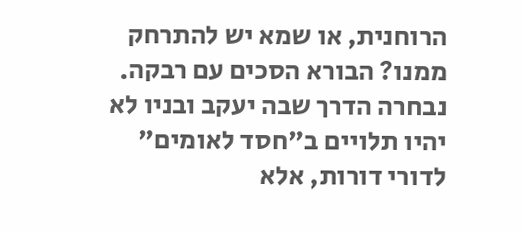הרוחנית, או שמא יש להתרחק ממנו? הבורא הסכים עם רבקה. נבחרה הדרך שבה יעקב ובניו לא יהיו תלויים ב"חסד לאומים" לדורי דורות, אלא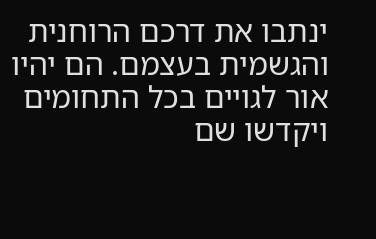ינתבו את דרכם הרוחנית והגשמית בעצמם. הם יהיו אור לגויים בכל התחומים ויקדשו שם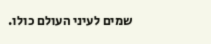שמים לעיני העולם כולו.